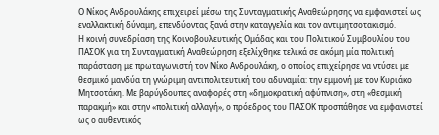Ο Νίκος Ανδρουλάκης επιχειρεί μέσω της Συνταγματικής Αναθεώρησης να εμφανιστεί ως εναλλακτική δύναμη, επενδύοντας ξανά στην καταγγελία και τον αντιμητσοτακισμό.
Η κοινή συνεδρίαση της Κοινοβουλευτικής Ομάδας και του Πολιτικού Συμβουλίου του ΠΑΣΟΚ για τη Συνταγματική Αναθεώρηση εξελίχθηκε τελικά σε ακόμη μία πολιτική παράσταση με πρωταγωνιστή τον Νίκο Ανδρουλάκη, ο οποίος επιχείρησε να ντύσει με θεσμικό μανδύα τη γνώριμη αντιπολιτευτική του αδυναμία: την εμμονή με τον Κυριάκο Μητσοτάκη. Με βαρύγδουπες αναφορές στη «δημοκρατική αφύπνιση», στη «θεσμική παρακμή» και στην «πολιτική αλλαγή», ο πρόεδρος του ΠΑΣΟΚ προσπάθησε να εμφανιστεί ως ο αυθεντικός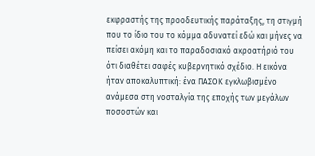εκφραστής της προοδευτικής παράταξης, τη στιγμή που το ίδιο του το κόμμα αδυνατεί εδώ και μήνες να πείσει ακόμη και το παραδοσιακό ακροατήριό του ότι διαθέτει σαφές κυβερνητικό σχέδιο. Η εικόνα ήταν αποκαλυπτική: ένα ΠΑΣΟΚ εγκλωβισμένο ανάμεσα στη νοσταλγία της εποχής των μεγάλων ποσοστών και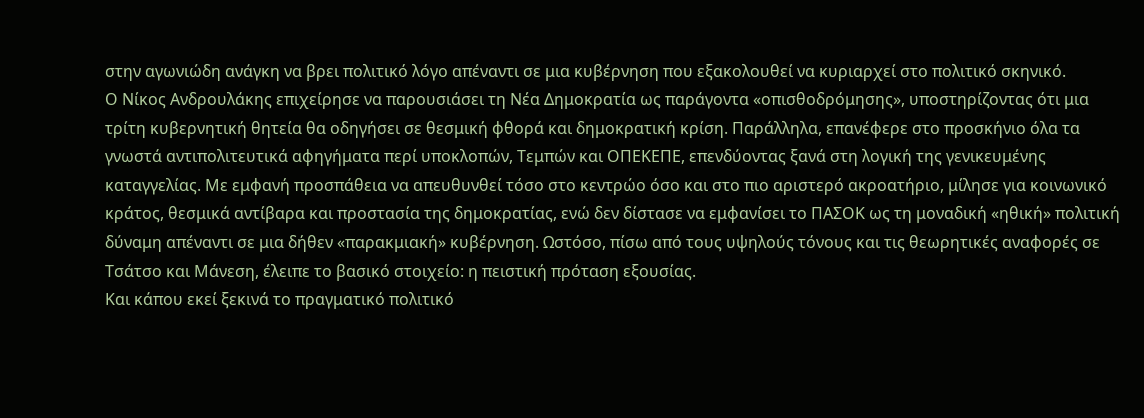στην αγωνιώδη ανάγκη να βρει πολιτικό λόγο απέναντι σε μια κυβέρνηση που εξακολουθεί να κυριαρχεί στο πολιτικό σκηνικό.
Ο Νίκος Ανδρουλάκης επιχείρησε να παρουσιάσει τη Νέα Δημοκρατία ως παράγοντα «οπισθοδρόμησης», υποστηρίζοντας ότι μια τρίτη κυβερνητική θητεία θα οδηγήσει σε θεσμική φθορά και δημοκρατική κρίση. Παράλληλα, επανέφερε στο προσκήνιο όλα τα γνωστά αντιπολιτευτικά αφηγήματα περί υποκλοπών, Τεμπών και ΟΠΕΚΕΠΕ, επενδύοντας ξανά στη λογική της γενικευμένης καταγγελίας. Με εμφανή προσπάθεια να απευθυνθεί τόσο στο κεντρώο όσο και στο πιο αριστερό ακροατήριο, μίλησε για κοινωνικό κράτος, θεσμικά αντίβαρα και προστασία της δημοκρατίας, ενώ δεν δίστασε να εμφανίσει το ΠΑΣΟΚ ως τη μοναδική «ηθική» πολιτική δύναμη απέναντι σε μια δήθεν «παρακμιακή» κυβέρνηση. Ωστόσο, πίσω από τους υψηλούς τόνους και τις θεωρητικές αναφορές σε Τσάτσο και Μάνεση, έλειπε το βασικό στοιχείο: η πειστική πρόταση εξουσίας.
Και κάπου εκεί ξεκινά το πραγματικό πολιτικό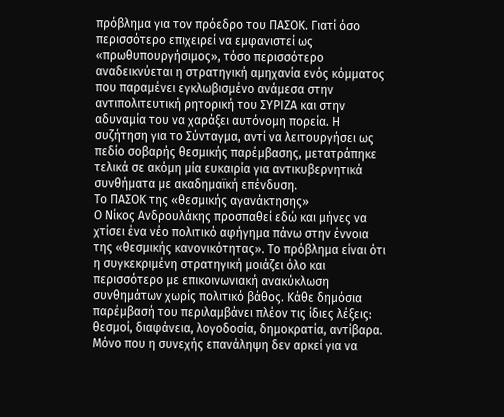πρόβλημα για τον πρόεδρο του ΠΑΣΟΚ. Γιατί όσο περισσότερο επιχειρεί να εμφανιστεί ως «πρωθυπουργήσιμος», τόσο περισσότερο αναδεικνύεται η στρατηγική αμηχανία ενός κόμματος που παραμένει εγκλωβισμένο ανάμεσα στην αντιπολιτευτική ρητορική του ΣΥΡΙΖΑ και στην αδυναμία του να χαράξει αυτόνομη πορεία. Η συζήτηση για το Σύνταγμα, αντί να λειτουργήσει ως πεδίο σοβαρής θεσμικής παρέμβασης, μετατράπηκε τελικά σε ακόμη μία ευκαιρία για αντικυβερνητικά συνθήματα με ακαδημαϊκή επένδυση.
Το ΠΑΣΟΚ της «θεσμικής αγανάκτησης»
Ο Νίκος Ανδρουλάκης προσπαθεί εδώ και μήνες να χτίσει ένα νέο πολιτικό αφήγημα πάνω στην έννοια της «θεσμικής κανονικότητας». Το πρόβλημα είναι ότι η συγκεκριμένη στρατηγική μοιάζει όλο και περισσότερο με επικοινωνιακή ανακύκλωση συνθημάτων χωρίς πολιτικό βάθος. Κάθε δημόσια παρέμβασή του περιλαμβάνει πλέον τις ίδιες λέξεις: θεσμοί, διαφάνεια, λογοδοσία, δημοκρατία, αντίβαρα. Μόνο που η συνεχής επανάληψη δεν αρκεί για να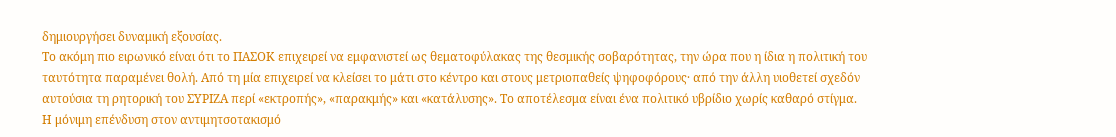δημιουργήσει δυναμική εξουσίας.
Το ακόμη πιο ειρωνικό είναι ότι το ΠΑΣΟΚ επιχειρεί να εμφανιστεί ως θεματοφύλακας της θεσμικής σοβαρότητας, την ώρα που η ίδια η πολιτική του ταυτότητα παραμένει θολή. Από τη μία επιχειρεί να κλείσει το μάτι στο κέντρο και στους μετριοπαθείς ψηφοφόρους· από την άλλη υιοθετεί σχεδόν αυτούσια τη ρητορική του ΣΥΡΙΖΑ περί «εκτροπής», «παρακμής» και «κατάλυσης». Το αποτέλεσμα είναι ένα πολιτικό υβρίδιο χωρίς καθαρό στίγμα.
Η μόνιμη επένδυση στον αντιμητσοτακισμό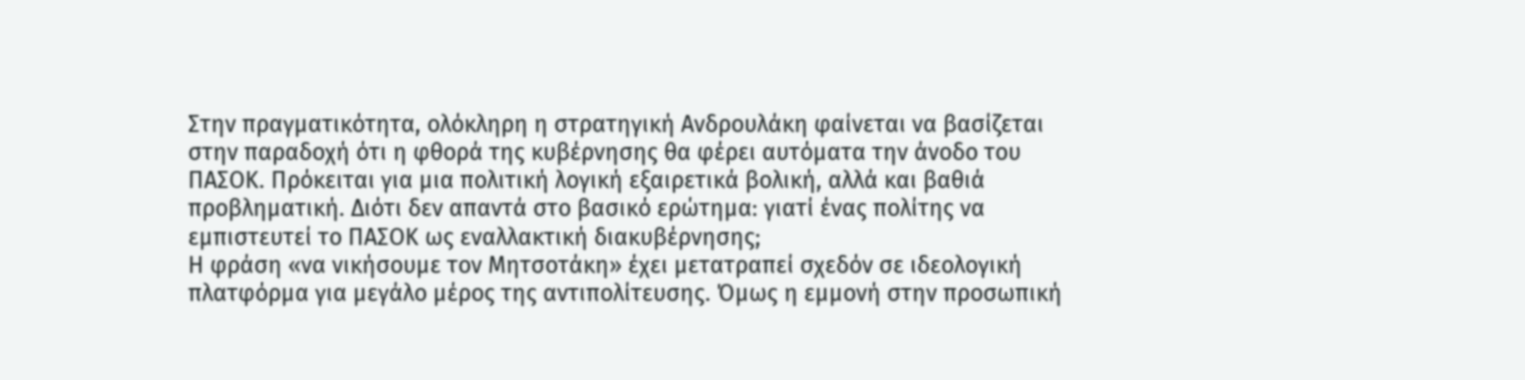Στην πραγματικότητα, ολόκληρη η στρατηγική Ανδρουλάκη φαίνεται να βασίζεται στην παραδοχή ότι η φθορά της κυβέρνησης θα φέρει αυτόματα την άνοδο του ΠΑΣΟΚ. Πρόκειται για μια πολιτική λογική εξαιρετικά βολική, αλλά και βαθιά προβληματική. Διότι δεν απαντά στο βασικό ερώτημα: γιατί ένας πολίτης να εμπιστευτεί το ΠΑΣΟΚ ως εναλλακτική διακυβέρνησης;
Η φράση «να νικήσουμε τον Μητσοτάκη» έχει μετατραπεί σχεδόν σε ιδεολογική πλατφόρμα για μεγάλο μέρος της αντιπολίτευσης. Όμως η εμμονή στην προσωπική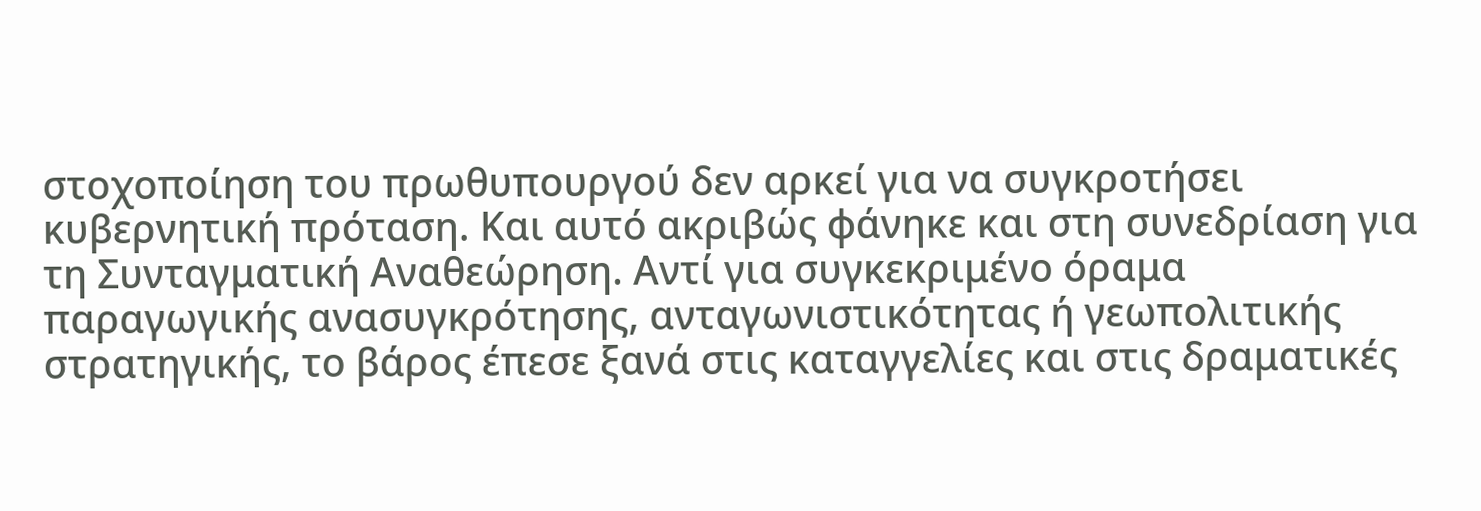στοχοποίηση του πρωθυπουργού δεν αρκεί για να συγκροτήσει κυβερνητική πρόταση. Και αυτό ακριβώς φάνηκε και στη συνεδρίαση για τη Συνταγματική Αναθεώρηση. Αντί για συγκεκριμένο όραμα παραγωγικής ανασυγκρότησης, ανταγωνιστικότητας ή γεωπολιτικής στρατηγικής, το βάρος έπεσε ξανά στις καταγγελίες και στις δραματικές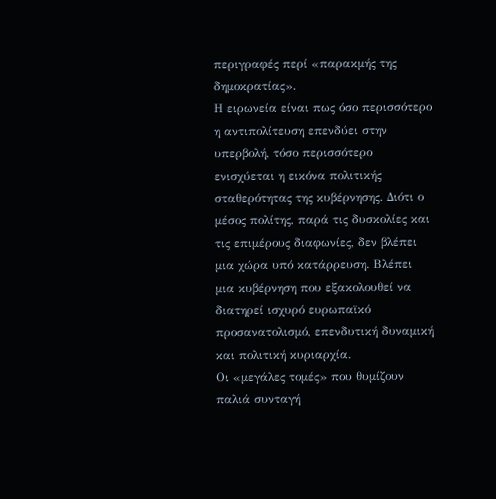περιγραφές περί «παρακμής της δημοκρατίας».
Η ειρωνεία είναι πως όσο περισσότερο η αντιπολίτευση επενδύει στην υπερβολή, τόσο περισσότερο ενισχύεται η εικόνα πολιτικής σταθερότητας της κυβέρνησης. Διότι ο μέσος πολίτης, παρά τις δυσκολίες και τις επιμέρους διαφωνίες, δεν βλέπει μια χώρα υπό κατάρρευση. Βλέπει μια κυβέρνηση που εξακολουθεί να διατηρεί ισχυρό ευρωπαϊκό προσανατολισμό, επενδυτική δυναμική και πολιτική κυριαρχία.
Οι «μεγάλες τομές» που θυμίζουν παλιά συνταγή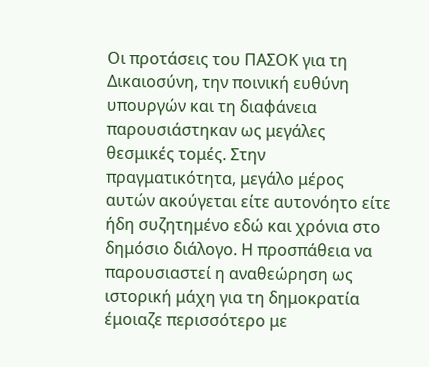Οι προτάσεις του ΠΑΣΟΚ για τη Δικαιοσύνη, την ποινική ευθύνη υπουργών και τη διαφάνεια παρουσιάστηκαν ως μεγάλες θεσμικές τομές. Στην πραγματικότητα, μεγάλο μέρος αυτών ακούγεται είτε αυτονόητο είτε ήδη συζητημένο εδώ και χρόνια στο δημόσιο διάλογο. Η προσπάθεια να παρουσιαστεί η αναθεώρηση ως ιστορική μάχη για τη δημοκρατία έμοιαζε περισσότερο με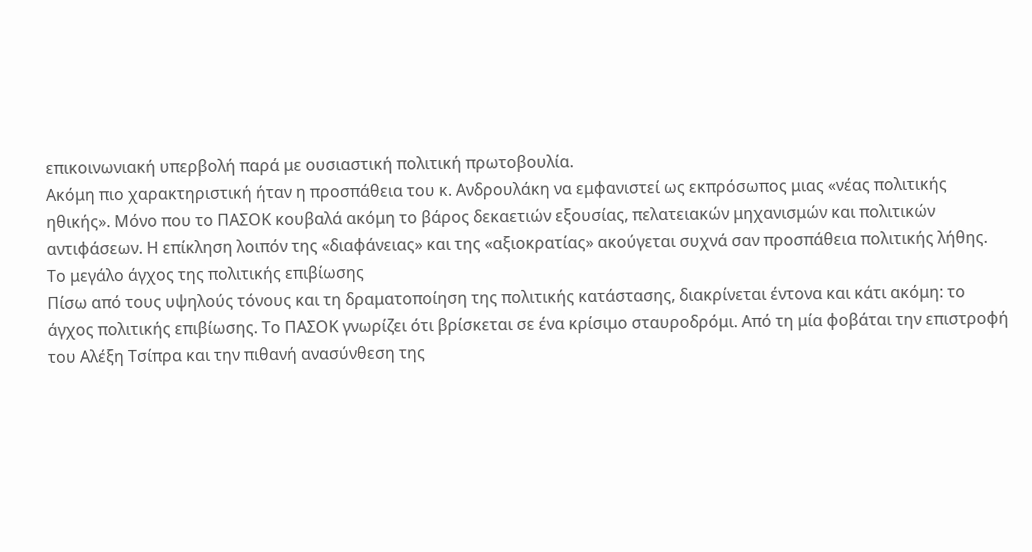επικοινωνιακή υπερβολή παρά με ουσιαστική πολιτική πρωτοβουλία.
Ακόμη πιο χαρακτηριστική ήταν η προσπάθεια του κ. Ανδρουλάκη να εμφανιστεί ως εκπρόσωπος μιας «νέας πολιτικής ηθικής». Μόνο που το ΠΑΣΟΚ κουβαλά ακόμη το βάρος δεκαετιών εξουσίας, πελατειακών μηχανισμών και πολιτικών αντιφάσεων. Η επίκληση λοιπόν της «διαφάνειας» και της «αξιοκρατίας» ακούγεται συχνά σαν προσπάθεια πολιτικής λήθης.
Το μεγάλο άγχος της πολιτικής επιβίωσης
Πίσω από τους υψηλούς τόνους και τη δραματοποίηση της πολιτικής κατάστασης, διακρίνεται έντονα και κάτι ακόμη: το άγχος πολιτικής επιβίωσης. Το ΠΑΣΟΚ γνωρίζει ότι βρίσκεται σε ένα κρίσιμο σταυροδρόμι. Από τη μία φοβάται την επιστροφή του Αλέξη Τσίπρα και την πιθανή ανασύνθεση της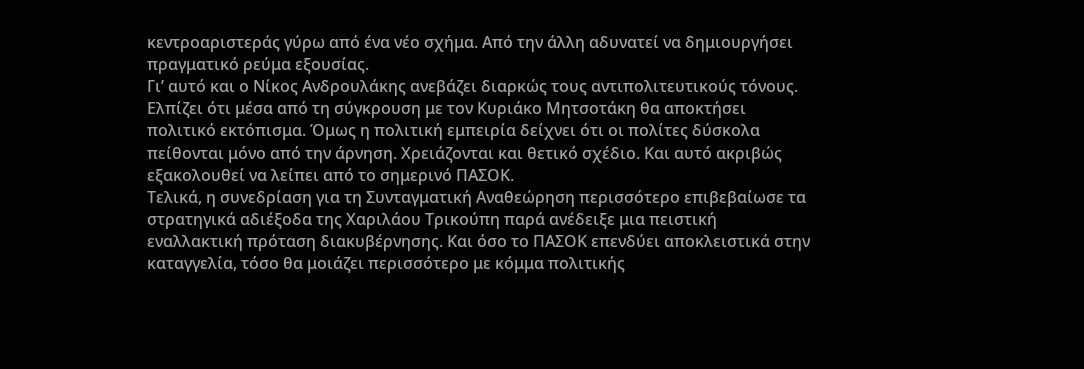κεντροαριστεράς γύρω από ένα νέο σχήμα. Από την άλλη αδυνατεί να δημιουργήσει πραγματικό ρεύμα εξουσίας.
Γι’ αυτό και ο Νίκος Ανδρουλάκης ανεβάζει διαρκώς τους αντιπολιτευτικούς τόνους. Ελπίζει ότι μέσα από τη σύγκρουση με τον Κυριάκο Μητσοτάκη θα αποκτήσει πολιτικό εκτόπισμα. Όμως η πολιτική εμπειρία δείχνει ότι οι πολίτες δύσκολα πείθονται μόνο από την άρνηση. Χρειάζονται και θετικό σχέδιο. Και αυτό ακριβώς εξακολουθεί να λείπει από το σημερινό ΠΑΣΟΚ.
Τελικά, η συνεδρίαση για τη Συνταγματική Αναθεώρηση περισσότερο επιβεβαίωσε τα στρατηγικά αδιέξοδα της Χαριλάου Τρικούπη παρά ανέδειξε μια πειστική εναλλακτική πρόταση διακυβέρνησης. Και όσο το ΠΑΣΟΚ επενδύει αποκλειστικά στην καταγγελία, τόσο θα μοιάζει περισσότερο με κόμμα πολιτικής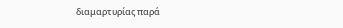διαμαρτυρίας παρά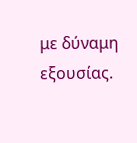με δύναμη εξουσίας.